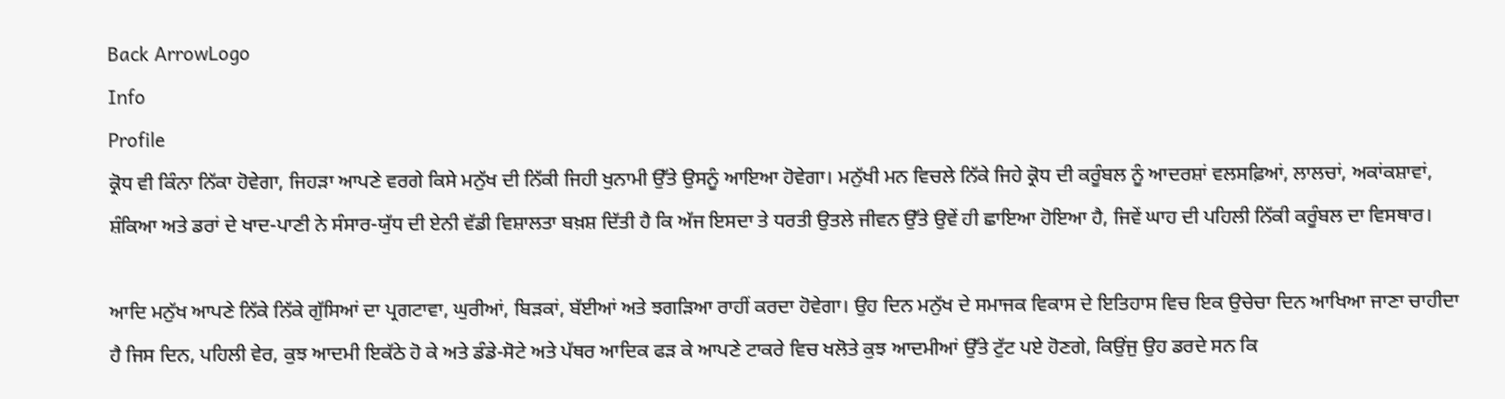Back ArrowLogo
Info
Profile
ਕ੍ਰੋਧ ਵੀ ਕਿੰਨਾ ਨਿੱਕਾ ਹੋਵੇਗਾ, ਜਿਹੜਾ ਆਪਣੇ ਵਰਗੇ ਕਿਸੇ ਮਨੁੱਖ ਦੀ ਨਿੱਕੀ ਜਿਹੀ ਖੁਨਾਮੀ ਉੱਤੇ ਉਸਨੂੰ ਆਇਆ ਹੋਵੇਗਾ। ਮਨੁੱਖੀ ਮਨ ਵਿਚਲੇ ਨਿੱਕੇ ਜਿਹੇ ਕ੍ਰੋਧ ਦੀ ਕਰੂੰਬਲ ਨੂੰ ਆਦਰਸ਼ਾਂ ਵਲਸਫ਼ਿਆਂ, ਲਾਲਚਾਂ, ਅਕਾਂਕਸ਼ਾਵਾਂ, ਸ਼ੰਕਿਆ ਅਤੇ ਡਰਾਂ ਦੇ ਖਾਦ-ਪਾਣੀ ਨੇ ਸੰਸਾਰ-ਯੁੱਧ ਦੀ ਏਨੀ ਵੱਡੀ ਵਿਸ਼ਾਲਤਾ ਬਖ਼ਸ਼ ਦਿੱਤੀ ਹੈ ਕਿ ਅੱਜ ਇਸਦਾ ਤੇ ਧਰਤੀ ਉਤਲੇ ਜੀਵਨ ਉੱਤੇ ਉਵੇਂ ਹੀ ਛਾਇਆ ਹੋਇਆ ਹੈ, ਜਿਵੇਂ ਘਾਹ ਦੀ ਪਹਿਲੀ ਨਿੱਕੀ ਕਰੂੰਬਲ ਦਾ ਵਿਸਥਾਰ।

ਆਦਿ ਮਨੁੱਖ ਆਪਣੇ ਨਿੱਕੇ ਨਿੱਕੇ ਗੁੱਸਿਆਂ ਦਾ ਪ੍ਰਗਟਾਵਾ, ਘੁਰੀਆਂ, ਬਿੜਕਾਂ, ਬੱਈਆਂ ਅਤੇ ਝਗੜਿਆ ਰਾਹੀਂ ਕਰਦਾ ਹੋਵੇਗਾ। ਉਹ ਦਿਨ ਮਨੁੱਖ ਦੇ ਸਮਾਜਕ ਵਿਕਾਸ ਦੇ ਇਤਿਹਾਸ ਵਿਚ ਇਕ ਉਚੇਚਾ ਦਿਨ ਆਖਿਆ ਜਾਣਾ ਚਾਹੀਦਾ ਹੈ ਜਿਸ ਦਿਨ, ਪਹਿਲੀ ਵੇਰ, ਕੁਝ ਆਦਮੀ ਇਕੱਠੇ ਹੋ ਕੇ ਅਤੇ ਡੰਡੇ-ਸੋਟੇ ਅਤੇ ਪੱਥਰ ਆਦਿਕ ਫੜ ਕੇ ਆਪਣੇ ਟਾਕਰੇ ਵਿਚ ਖਲੋਤੇ ਕੁਝ ਆਦਮੀਆਂ ਉੱਤੇ ਟੁੱਟ ਪਏ ਹੋਣਗੇ, ਕਿਉਂਜੁ ਉਹ ਡਰਦੇ ਸਨ ਕਿ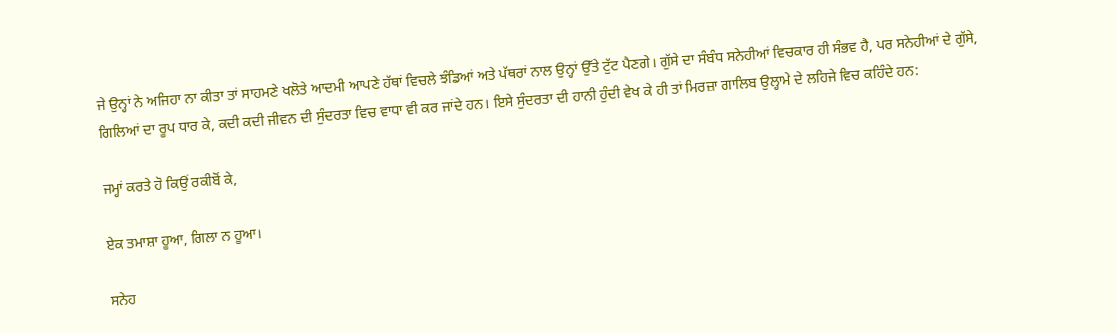ਜੇ ਉਨ੍ਹਾਂ ਨੇ ਅਜਿਹਾ ਨਾ ਕੀਤਾ ਤਾਂ ਸਾਹਮਣੇ ਖਲੋਤੇ ਆਦਮੀ ਆਪਣੇ ਹੱਥਾਂ ਵਿਚਲੇ ਝੰਡਿਆਂ ਅਤੇ ਪੱਥਰਾਂ ਨਾਲ ਉਨ੍ਹਾਂ ਉੱਤੇ ਟੁੱਟ ਪੈਣਗੇ। ਗੁੱਸੇ ਦਾ ਸੰਬੰਧ ਸਨੇਹੀਆਂ ਵਿਚਕਾਰ ਹੀ ਸੰਭਵ ਹੈ, ਪਰ ਸਨੇਹੀਆਂ ਦੇ ਗੁੱਸੇ, ਗਿਲਿਆਂ ਦਾ ਰੂਪ ਧਾਰ ਕੇ, ਕਦੀ ਕਦੀ ਜੀਵਨ ਦੀ ਸੁੰਦਰਤਾ ਵਿਚ ਵਾਧਾ ਵੀ ਕਰ ਜਾਂਦੇ ਹਨ। ਇਸੇ ਸੁੰਦਰਤਾ ਦੀ ਹਾਨੀ ਹੁੰਦੀ ਵੇਖ ਕੇ ਹੀ ਤਾਂ ਮਿਰਜ਼ਾ ਗਾਲਿਬ ਉਲ੍ਹਾਮੇ ਦੇ ਲਹਿਜੇ ਵਿਚ ਕਹਿੰਦੇ ਹਨ:

ਜਮ੍ਹਾਂ ਕਰਤੇ ਹੋ ਕਿਉਂ ਰਕੀਬੋਂ ਕੇ,

ਏਕ ਤਮਾਸ਼ਾ ਹੂਆ, ਗਿਲਾ ਨ ਹੂਆ।

ਸਨੇਹ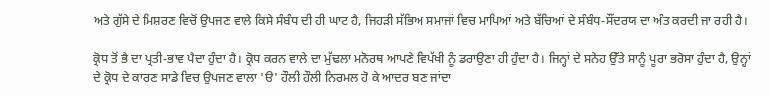ਅਤੇ ਗੁੱਸੇ ਦੇ ਮਿਸ਼ਰਣ ਵਿਚੋਂ ਉਪਜਣ ਵਾਲੇ ਕਿਸੇ ਸੰਬੰਧ ਦੀ ਹੀ ਘਾਟ ਹੈ, ਜਿਹੜੀ ਸੱਭਿਅ ਸਮਾਜਾਂ ਵਿਚ ਮਾਪਿਆਂ ਅਤੇ ਬੱਚਿਆਂ ਦੇ ਸੰਬੰਧ-ਸੌਂਦਰਯ ਦਾ ਅੰਤ ਕਰਦੀ ਜਾ ਰਹੀ ਹੈ।

ਕ੍ਰੋਧ ਤੋਂ ਭੈ ਦਾ ਪ੍ਰਤੀ-ਭਾਵ ਪੈਦਾ ਹੁੰਦਾ ਹੈ। ਕ੍ਰੋਧ ਕਰਨ ਵਾਲੇ ਦਾ ਮੁੱਢਲਾ ਮਨੋਰਥ ਆਪਣੇ ਵਿਪੱਖੀ ਨੂੰ ਡਰਾਉਣਾ ਹੀ ਹੁੰਦਾ ਹੈ। ਜਿਨ੍ਹਾਂ ਦੇ ਸਨੇਹ ਉੱਤੇ ਸਾਨੂੰ ਪੂਰਾ ਭਰੋਸਾ ਹੁੰਦਾ ਹੈ, ਉਨ੍ਹਾਂ ਦੇ ਕ੍ਰੋਧ ਦੇ ਕਾਰਣ ਸਾਡੇ ਵਿਚ ਉਪਜਣ ਵਾਲਾ 'ੳ' ਹੌਲੀ ਹੌਲੀ ਨਿਰਮਲ ਹੋ ਕੇ ਆਦਰ ਬਣ ਜਾਂਦਾ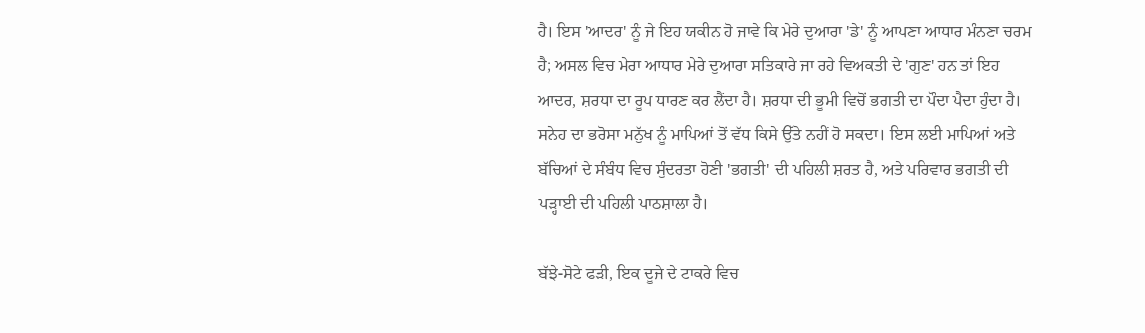ਹੈ। ਇਸ 'ਆਦਰ' ਨੂੰ ਜੇ ਇਹ ਯਕੀਨ ਹੋ ਜਾਵੇ ਕਿ ਮੇਰੇ ਦੁਆਰਾ 'ਡੇ' ਨੂੰ ਆਪਣਾ ਆਧਾਰ ਮੰਨਣਾ ਚਰਮ ਹੈ; ਅਸਲ ਵਿਚ ਮੇਰਾ ਆਧਾਰ ਮੇਰੇ ਦੁਆਰਾ ਸਤਿਕਾਰੇ ਜਾ ਰਹੇ ਵਿਅਕਤੀ ਦੇ 'ਗੁਣ' ਹਨ ਤਾਂ ਇਹ ਆਦਰ, ਸ਼ਰਧਾ ਦਾ ਰੂਪ ਧਾਰਣ ਕਰ ਲੈਂਦਾ ਹੈ। ਸ਼ਰਧਾ ਦੀ ਭੂਮੀ ਵਿਚੋਂ ਭਗਤੀ ਦਾ ਪੌਦਾ ਪੈਦਾ ਹੁੰਦਾ ਹੈ। ਸਨੇਹ ਦਾ ਭਰੋਸਾ ਮਨੁੱਖ ਨੂੰ ਮਾਪਿਆਂ ਤੋਂ ਵੱਧ ਕਿਸੇ ਉੱਤੇ ਨਹੀਂ ਹੋ ਸਕਦਾ। ਇਸ ਲਈ ਮਾਪਿਆਂ ਅਤੇ ਬੱਚਿਆਂ ਦੇ ਸੰਬੰਧ ਵਿਚ ਸੁੰਦਰਤਾ ਹੋਣੀ 'ਭਗਤੀ' ਦੀ ਪਹਿਲੀ ਸ਼ਰਤ ਹੈ, ਅਤੇ ਪਰਿਵਾਰ ਭਗਤੀ ਦੀ ਪੜ੍ਹਾਈ ਦੀ ਪਹਿਲੀ ਪਾਠਸ਼ਾਲਾ ਹੈ।

ਬੱਝੇ-ਸੋਟੇ ਫੜੀ, ਇਕ ਦੂਜੇ ਦੇ ਟਾਕਰੇ ਵਿਚ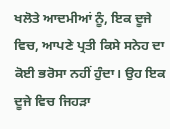ਖਲੋਤੇ ਆਦਮੀਆਂ ਨੂੰ, ਇਕ ਦੂਜੇ ਵਿਚ, ਆਪਣੇ ਪ੍ਰਤੀ ਕਿਸੇ ਸਨੇਹ ਦਾ ਕੋਈ ਭਰੋਸਾ ਨਹੀਂ ਹੁੰਦਾ। ਉਹ ਇਕ ਦੂਜੇ ਵਿਚ ਜਿਹੜਾ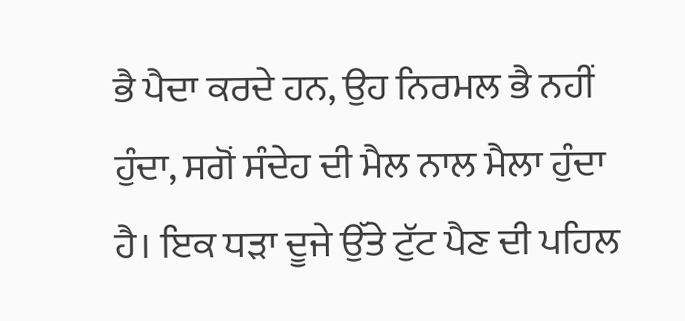ਭੈ ਪੈਦਾ ਕਰਦੇ ਹਨ, ਉਹ ਨਿਰਮਲ ਭੈ ਨਹੀਂ ਹੁੰਦਾ, ਸਗੋਂ ਸੰਦੇਹ ਦੀ ਮੈਲ ਨਾਲ ਮੈਲਾ ਹੁੰਦਾ ਹੈ। ਇਕ ਧੜਾ ਦੂਜੇ ਉੱਤੇ ਟੁੱਟ ਪੈਣ ਦੀ ਪਹਿਲ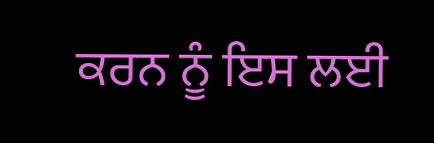ਕਰਨ ਨੂੰ ਇਸ ਲਈ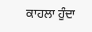ਕਾਹਲਾ ਹੁੰਦਾ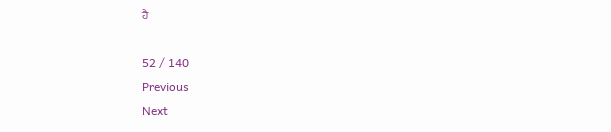ਹੈ

52 / 140
Previous
Next